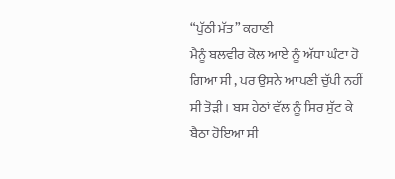“ਪੁੱਠੀ ਮੱਤ” ਕਹਾਣੀ
ਮੈਨੂੰ ਬਲਵੀਰ ਕੋਲ ਆਏ ਨੂੰ ਅੱਧਾ ਘੰਟਾ ਹੋ ਗਿਆ ਸੀ , ਪਰ ਉਸਨੇ ਆਪਣੀ ਚੁੱਪੀ ਨਹੀਂ ਸੀ ਤੋੜੀ । ਬਸ ਹੇਠਾਂ ਵੱਲ ਨੂੰ ਸਿਰ ਸੁੱਟ ਕੇ ਬੈਠਾ ਹੋਇਆ ਸੀ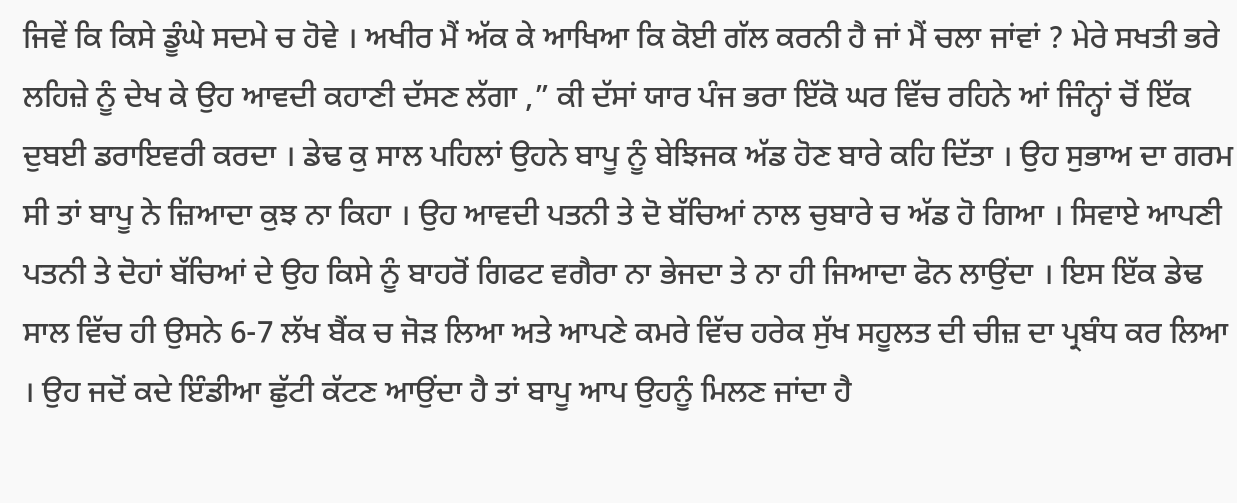ਜਿਵੇਂ ਕਿ ਕਿਸੇ ਡੂੰਘੇ ਸਦਮੇ ਚ ਹੋਵੇ । ਅਖੀਰ ਮੈਂ ਅੱਕ ਕੇ ਆਖਿਆ ਕਿ ਕੋਈ ਗੱਲ ਕਰਨੀ ਹੈ ਜਾਂ ਮੈਂ ਚਲਾ ਜਾਂਵਾਂ ? ਮੇਰੇ ਸਖਤੀ ਭਰੇ ਲਹਿਜ਼ੇ ਨੂੰ ਦੇਖ ਕੇ ਉਹ ਆਵਦੀ ਕਹਾਣੀ ਦੱਸਣ ਲੱਗਾ ,” ਕੀ ਦੱਸਾਂ ਯਾਰ ਪੰਜ ਭਰਾ ਇੱਕੋ ਘਰ ਵਿੱਚ ਰਹਿਨੇ ਆਂ ਜਿੰਨ੍ਹਾਂ ਚੋਂ ਇੱਕ ਦੁਬਈ ਡਰਾਇਵਰੀ ਕਰਦਾ । ਡੇਢ ਕੁ ਸਾਲ ਪਹਿਲਾਂ ਉਹਨੇ ਬਾਪੂ ਨੂੰ ਬੇਝਿਜਕ ਅੱਡ ਹੋਣ ਬਾਰੇ ਕਹਿ ਦਿੱਤਾ । ਉਹ ਸੁਭਾਅ ਦਾ ਗਰਮ ਸੀ ਤਾਂ ਬਾਪੂ ਨੇ ਜ਼ਿਆਦਾ ਕੁਝ ਨਾ ਕਿਹਾ । ਉਹ ਆਵਦੀ ਪਤਨੀ ਤੇ ਦੋ ਬੱਚਿਆਂ ਨਾਲ ਚੁਬਾਰੇ ਚ ਅੱਡ ਹੋ ਗਿਆ । ਸਿਵਾਏ ਆਪਣੀ ਪਤਨੀ ਤੇ ਦੋਹਾਂ ਬੱਚਿਆਂ ਦੇ ਉਹ ਕਿਸੇ ਨੂੰ ਬਾਹਰੋਂ ਗਿਫਟ ਵਗੈਰਾ ਨਾ ਭੇਜਦਾ ਤੇ ਨਾ ਹੀ ਜਿਆਦਾ ਫੋਨ ਲਾਉਂਦਾ । ਇਸ ਇੱਕ ਡੇਢ ਸਾਲ ਵਿੱਚ ਹੀ ਉਸਨੇ 6-7 ਲੱਖ ਬੈਂਕ ਚ ਜੋੜ ਲਿਆ ਅਤੇ ਆਪਣੇ ਕਮਰੇ ਵਿੱਚ ਹਰੇਕ ਸੁੱਖ ਸਹੂਲਤ ਦੀ ਚੀਜ਼ ਦਾ ਪ੍ਰਬੰਧ ਕਰ ਲਿਆ । ਉਹ ਜਦੋਂ ਕਦੇ ਇੰਡੀਆ ਛੁੱਟੀ ਕੱਟਣ ਆਉਂਦਾ ਹੈ ਤਾਂ ਬਾਪੂ ਆਪ ਉਹਨੂੰ ਮਿਲਣ ਜਾਂਦਾ ਹੈ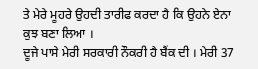ਤੇ ਮੇਰੇ ਮੂਹਰੇ ਉਹਦੀ ਤਾਰੀਫ ਕਰਦਾ ਹੈ ਕਿ ਉਹਨੇ ਏਨਾ ਕੁਝ ਬਣਾ ਲਿਆ ।
ਦੂਜੇ ਪਾਸੇ ਮੇਰੀ ਸਰਕਾਰੀ ਨੌਕਰੀ ਹੈ ਬੈਂਕ ਦੀ । ਮੇਰੀ 37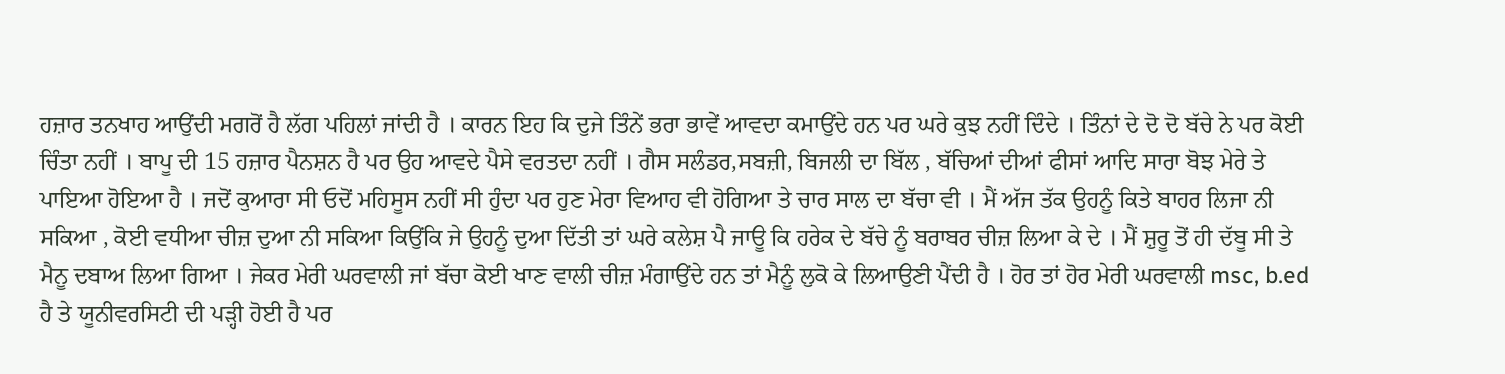ਹਜ਼ਾਰ ਤਨਖਾਹ ਆਉਂਦੀ ਮਗਰੋਂ ਹੈ ਲੱਗ ਪਹਿਲਾਂ ਜਾਂਦੀ ਹੈ । ਕਾਰਨ ਇਹ ਕਿ ਦੁਜੇ ਤਿੰਨੇਂ ਭਰਾ ਭਾਵੇਂ ਆਵਦਾ ਕਮਾਉਂਦੇ ਹਨ ਪਰ ਘਰੇ ਕੁਝ ਨਹੀਂ ਦਿੰਦੇ । ਤਿੰਨਾਂ ਦੇ ਦੋ ਦੋ ਬੱਚੇ ਨੇ ਪਰ ਕੋਈ ਚਿੰਤਾ ਨਹੀਂ । ਬਾਪੂ ਦੀ 15 ਹਜ਼ਾਰ ਪੈਨਸ਼ਨ ਹੈ ਪਰ ਉਹ ਆਵਦੇ ਪੈਸੇ ਵਰਤਦਾ ਨਹੀਂ । ਗੈਸ ਸਲੰਡਰ,ਸਬਜ਼ੀ, ਬਿਜਲੀ ਦਾ ਬਿੱਲ , ਬੱਚਿਆਂ ਦੀਆਂ ਫੀਸਾਂ ਆਦਿ ਸਾਰਾ ਬੋਝ ਮੇਰੇ ਤੇ ਪਾਇਆ ਹੋਇਆ ਹੈ । ਜਦੋਂ ਕੁਆਰਾ ਸੀ ਓਦੋਂ ਮਹਿਸੂਸ ਨਹੀਂ ਸੀ ਹੁੰਦਾ ਪਰ ਹੁਣ ਮੇਰਾ ਵਿਆਹ ਵੀ ਹੋਗਿਆ ਤੇ ਚਾਰ ਸਾਲ ਦਾ ਬੱਚਾ ਵੀ । ਮੈਂ ਅੱਜ ਤੱਕ ਉਹਨੂੰ ਕਿਤੇ ਬਾਹਰ ਲਿਜਾ ਨੀ ਸਕਿਆ , ਕੋਈ ਵਧੀਆ ਚੀਜ਼ ਦੁਆ ਨੀ ਸਕਿਆ ਕਿਉਂਕਿ ਜੇ ਉਹਨੂੰ ਦੁਆ ਦਿੱਤੀ ਤਾਂ ਘਰੇ ਕਲੇਸ਼ ਪੈ ਜਾਊ ਕਿ ਹਰੇਕ ਦੇ ਬੱਚੇ ਨੂੰ ਬਰਾਬਰ ਚੀਜ਼ ਲਿਆ ਕੇ ਦੇ । ਮੈਂ ਸ਼ੁਰੂ ਤੋਂ ਹੀ ਦੱਬੂ ਸੀ ਤੇ ਮੈਨੂ ਦਬਾਅ ਲਿਆ ਗਿਆ । ਜੇਕਰ ਮੇਰੀ ਘਰਵਾਲੀ ਜਾਂ ਬੱਚਾ ਕੋਈ ਖਾਣ ਵਾਲੀ ਚੀਜ਼ ਮੰਗਾਉਂਦੇ ਹਨ ਤਾਂ ਮੈਨੂੰ ਲੁਕੋ ਕੇ ਲਿਆਉਣੀ ਪੈਂਦੀ ਹੈ । ਹੋਰ ਤਾਂ ਹੋਰ ਮੇਰੀ ਘਰਵਾਲੀ msc, b.ed ਹੈ ਤੇ ਯੂਨੀਵਰਸਿਟੀ ਦੀ ਪੜ੍ਹੀ ਹੋਈ ਹੈ ਪਰ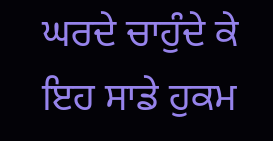ਘਰਦੇ ਚਾਹੁੰਦੇ ਕੇ ਇਹ ਸਾਡੇ ਹੁਕਮ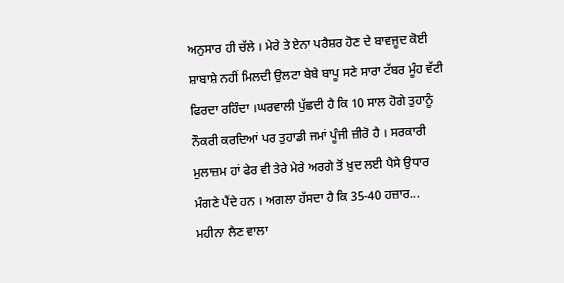ਅਨੁਸਾਰ ਹੀ ਚੱਲੇ । ਮੇਰੇ ਤੇ ਏਨਾ ਪਰੈਸ਼ਰ ਹੋਣ ਦੇ ਬਾਵਜੂਦ ਕੋਈ ਸ਼ਾਬਾਸ਼ੇ ਨਹੀਂ ਮਿਲਦੀ ਉਲਟਾ ਬੇਬੇ ਬਾਪੂ ਸਣੇ ਸਾਰਾ ਟੱਬਰ ਮੂੰਹ ਵੱਟੀ ਫਿਰਦਾ ਰਹਿੰਦਾ ।ਘਰਵਾਲੀ ਪੁੱਛਦੀ ਹੈ ਕਿ 10 ਸਾਲ ਹੋਗੇ ਤੁਹਾਨੂੰ ਨੌਕਰੀ ਕਰਦਿਆਂ ਪਰ ਤੁਹਾਡੀ ਜਮਾਂ ਪੂੰਜੀ ਜ਼ੀਰੋ ਹੈ । ਸਰਕਾਰੀ ਮੁਲਾਜ਼ਮ ਹਾਂ ਫੇਰ ਵੀ ਤੇਰੇ ਮੇਰੇ ਅਰਗੇ ਤੋਂ ਖ਼ੁਦ ਲਈ ਪੈਸੇ ਉਧਾਰ ਮੰਗਣੇ ਪੈਂਦੇ ਹਨ । ਅਗਲਾ ਹੱਸਦਾ ਹੈ ਕਿ 35-40 ਹਜ਼ਾਰ...
ਮਹੀਨਾ ਲੈਣ ਵਾਲਾ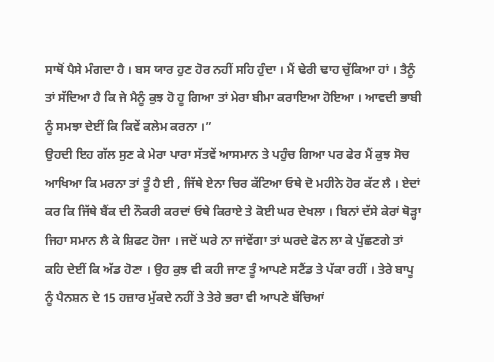ਸਾਥੋਂ ਪੈਸੇ ਮੰਗਦਾ ਹੈ । ਬਸ ਯਾਰ ਹੁਣ ਹੋਰ ਨਹੀਂ ਸਹਿ ਹੁੰਦਾ । ਮੈਂ ਢੇਰੀ ਢਾਹ ਚੁੱਕਿਆ ਹਾਂ । ਤੈਨੂੰ ਤਾਂ ਸੱਦਿਆ ਹੈ ਕਿ ਜੇ ਮੈਨੂੰ ਕੁਝ ਹੋ ਹੂ ਗਿਆ ਤਾਂ ਮੇਰਾ ਬੀਮਾ ਕਰਾਇਆ ਹੋਇਆ । ਆਵਦੀ ਭਾਬੀ ਨੂੰ ਸਮਝਾ ਦੇਈਂ ਕਿ ਕਿਵੇਂ ਕਲੇਮ ਕਰਨਾ ।”
ਉਹਦੀ ਇਹ ਗੱਲ ਸੁਣ ਕੇ ਮੇਰਾ ਪਾਰਾ ਸੱਤਵੇਂ ਆਸਮਾਨ ਤੇ ਪਹੁੰਚ ਗਿਆ ਪਰ ਫੇਰ ਮੈਂ ਕੁਝ ਸੋਚ ਆਖਿਆ ਕਿ ਮਰਨਾ ਤਾਂ ਤੂੰ ਹੈ ਈ , ਜਿੱਥੇ ਏਨਾ ਚਿਰ ਕੱਟਿਆ ਓਥੇ ਦੋ ਮਹੀਨੇ ਹੋਰ ਕੱਟ ਲੈ । ਏਦਾਂ ਕਰ ਕਿ ਜਿੱਥੇ ਬੈਂਕ ਦੀ ਨੌਕਰੀ ਕਰਦਾਂ ਓਥੇ ਕਿਰਾਏ ਤੇ ਕੋਈ ਘਰ ਦੇਖਲਾ । ਬਿਨਾਂ ਦੱਸੇ ਕੇਰਾਂ ਥੋੜ੍ਹਾ ਜਿਹਾ ਸਮਾਨ ਲੈ ਕੇ ਸ਼ਿਫਟ ਹੋਜਾ । ਜਦੋਂ ਘਰੇ ਨਾ ਜਾਂਵੇਂਗਾ ਤਾਂ ਘਰਦੇ ਫੋਨ ਲਾ ਕੇ ਪੁੱਛਣਗੇ ਤਾਂ ਕਹਿ ਦੇਈਂ ਕਿ ਅੱਡ ਹੋਣਾ । ਉਹ ਕੁਝ ਵੀ ਕਹੀ ਜਾਣ ਤੂੰ ਆਪਣੇ ਸਟੈਂਡ ਤੇ ਪੱਕਾ ਰਹੀਂ । ਤੇਰੇ ਬਾਪੂ ਨੂੰ ਪੈਨਸ਼ਨ ਦੇ 15 ਹਜ਼ਾਰ ਮੁੱਕਦੇ ਨਹੀਂ ਤੇ ਤੇਰੇ ਭਰਾ ਵੀ ਆਪਣੇ ਬੱਚਿਆਂ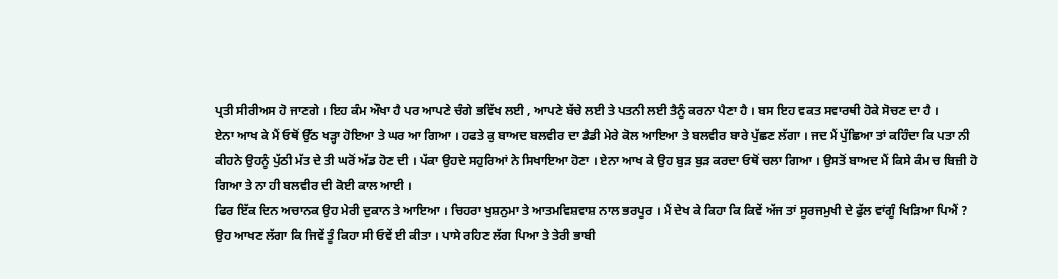ਪ੍ਰਤੀ ਸੀਰੀਅਸ ਹੋ ਜਾਣਗੇ । ਇਹ ਕੰਮ ਔਖਾ ਹੈ ਪਰ ਆਪਣੇ ਚੰਗੇ ਭਵਿੱਖ ਲਈ , ਆਪਣੇ ਬੱਚੇ ਲਈ ਤੇ ਪਤਨੀ ਲਈ ਤੈਨੂੰ ਕਰਨਾ ਪੈਣਾ ਹੈ । ਬਸ ਇਹ ਵਕਤ ਸਵਾਰਥੀ ਹੋਕੇ ਸੋਚਣ ਦਾ ਹੈ ।
ਏਨਾ ਆਖ ਕੇ ਮੈਂ ਓਥੋਂ ਉੱਠ ਖੜ੍ਹਾ ਹੋਇਆ ਤੇ ਘਰ ਆ ਗਿਆ । ਹਫਤੇ ਕੁ ਬਾਅਦ ਬਲਵੀਰ ਦਾ ਡੈਡੀ ਮੇਰੇ ਕੋਲ ਆਇਆ ਤੇ ਬਲਵੀਰ ਬਾਰੇ ਪੁੱਛਣ ਲੱਗਾ । ਜਦ ਮੈਂ ਪੁੱਛਿਆ ਤਾਂ ਕਹਿੰਦਾ ਕਿ ਪਤਾ ਨੀ ਕੀਹਨੇ ਉਹਨੂੰ ਪੁੱਠੀ ਮੱਤ ਦੇ ਤੀ ਘਰੋਂ ਅੱਡ ਹੋਣ ਦੀ । ਪੱਕਾ ਉਹਦੇ ਸਹੁਰਿਆਂ ਨੇ ਸਿਖਾਇਆ ਹੋਣਾ । ਏਨਾ ਆਖ ਕੇ ਉਹ ਬੁੜ ਬੁੜ ਕਰਦਾ ਓਥੋਂ ਚਲਾ ਗਿਆ । ਉਸਤੋਂ ਬਾਅਦ ਮੈਂ ਕਿਸੇ ਕੰਮ ਚ ਬਿਜ਼ੀ ਹੋ ਗਿਆ ਤੇ ਨਾ ਹੀ ਬਲਵੀਰ ਦੀ ਕੋਈ ਕਾਲ ਆਈ ।
ਫਿਰ ਇੱਕ ਦਿਨ ਅਚਾਨਕ ਉਹ ਮੇਰੀ ਦੁਕਾਨ ਤੇ ਆਇਆ । ਚਿਹਰਾ ਖੁਸ਼ਨੁਮਾ ਤੇ ਆਤਮਵਿਸ਼ਵਾਸ਼ ਨਾਲ ਭਰਪੂਰ । ਮੈਂ ਦੇਖ ਕੇ ਕਿਹਾ ਕਿ ਕਿਵੇਂ ਅੱਜ ਤਾਂ ਸੂਰਜਮੁਖੀ ਦੇ ਫੁੱਲ ਵਾਂਗੂੰ ਖਿੜਿਆ ਪਿਐਂ ?
ਉਹ ਆਖਣ ਲੱਗਾ ਕਿ ਜਿਵੇਂ ਤੂੰ ਕਿਹਾ ਸੀ ਓਵੇਂ ਈ ਕੀਤਾ । ਪਾਸੇ ਰਹਿਣ ਲੱਗ ਪਿਆ ਤੇ ਤੇਰੀ ਭਾਬੀ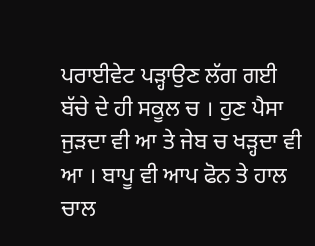ਪਰਾਈਵੇਟ ਪੜ੍ਹਾਉਣ ਲੱਗ ਗਈ ਬੱਚੇ ਦੇ ਹੀ ਸਕੂਲ ਚ । ਹੁਣ ਪੈਸਾ ਜੁੜਦਾ ਵੀ ਆ ਤੇ ਜੇਬ ਚ ਖੜ੍ਹਦਾ ਵੀ ਆ । ਬਾਪੂ ਵੀ ਆਪ ਫੋਨ ਤੇ ਹਾਲ ਚਾਲ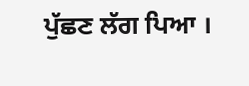ਪੁੱਛਣ ਲੱਗ ਪਿਆ ।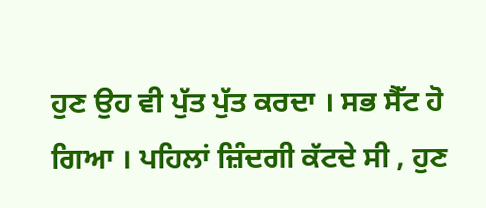ਹੁਣ ਉਹ ਵੀ ਪੁੱਤ ਪੁੱਤ ਕਰਦਾ । ਸਭ ਸੈੱਟ ਹੋ ਗਿਆ । ਪਹਿਲਾਂ ਜ਼ਿੰਦਗੀ ਕੱਟਦੇ ਸੀ , ਹੁਣ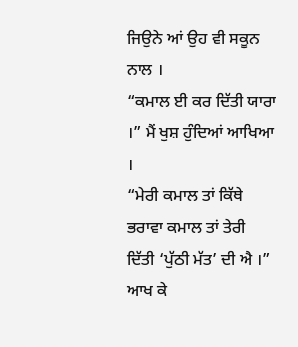ਜਿਉਨੇ ਆਂ ਉਹ ਵੀ ਸਕੂਨ ਨਾਲ ।
“ਕਮਾਲ ਈ ਕਰ ਦਿੱਤੀ ਯਾਰਾ ।” ਮੈਂ ਖੁਸ਼ ਹੁੰਦਿਆਂ ਆਖਿਆ ।
“ਮੇਰੀ ਕਮਾਲ ਤਾਂ ਕਿੱਥੇ ਭਰਾਵਾ ਕਮਾਲ ਤਾਂ ਤੇਰੀ ਦਿੱਤੀ ‘ਪੁੱਠੀ ਮੱਤ’ ਦੀ ਐ ।” ਆਖ ਕੇ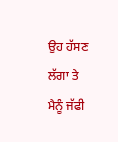ਉਹ ਹੱਸਣ ਲੱਗਾ ਤੇ ਮੈਨੂੰ ਜੱਫੀ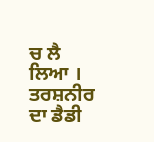ਚ ਲੈ ਲਿਆ ।
ਤਰਸ਼ਨੀਰ ਦਾ ਡੈਡੀ